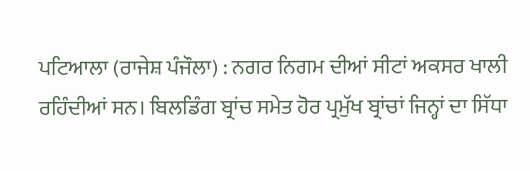ਪਟਿਆਲਾ (ਰਾਜੇਸ਼ ਪੰਜੌਲਾ) : ਨਗਰ ਨਿਗਮ ਦੀਆਂ ਸੀਟਾਂ ਅਕਸਰ ਖਾਲੀ ਰਹਿੰਦੀਆਂ ਸਨ। ਬਿਲਡਿੰਗ ਬ੍ਰਾਂਚ ਸਮੇਤ ਹੋਰ ਪ੍ਰਮੁੱਖ ਬ੍ਰਾਂਚਾਂ ਜਿਨ੍ਹਾਂ ਦਾ ਸਿੱਧਾ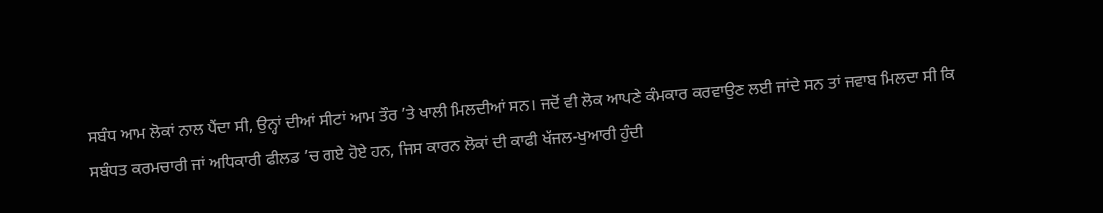ਸਬੰਧ ਆਮ ਲੋਕਾਂ ਨਾਲ ਪੈਂਦਾ ਸੀ, ਉਨ੍ਹਾਂ ਦੀਆਂ ਸੀਟਾਂ ਆਮ ਤੌਰ ’ਤੇ ਖਾਲੀ ਮਿਲਦੀਆਂ ਸਨ। ਜਦੋਂ ਵੀ ਲੋਕ ਆਪਣੇ ਕੰਮਕਾਰ ਕਰਵਾਉਣ ਲਈ ਜਾਂਦੇ ਸਨ ਤਾਂ ਜਵਾਬ ਮਿਲਦਾ ਸੀ ਕਿ ਸਬੰਧਤ ਕਰਮਚਾਰੀ ਜਾਂ ਅਧਿਕਾਰੀ ਫੀਲਡ ’ਚ ਗਏ ਹੋਏ ਹਨ, ਜਿਸ ਕਾਰਨ ਲੋਕਾਂ ਦੀ ਕਾਫੀ ਖੱਜਲ-ਖੁਆਰੀ ਹੁੰਦੀ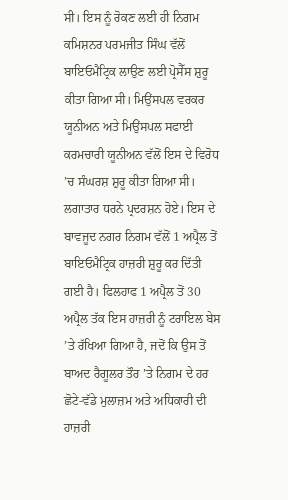ਸੀ। ਇਸ ਨੂੰ ਰੋਕਣ ਲਈ ਹੀ ਨਿਗਮ ਕਮਿਸ਼ਨਰ ਪਰਮਜੀਤ ਸਿੰਘ ਵੱਲੋਂ ਬਾਇਓਮੈਟ੍ਰਿਕ ਲਾਉਣ ਲਈ ਪ੍ਰੋਸੈੱਸ ਸ਼ੁਰੂ ਕੀਤਾ ਗਿਆ ਸੀ। ਮਿਉਂਸਪਲ ਵਰਕਰ ਯੂਨੀਅਨ ਅਤੇ ਮਿਉਂਸਪਲ ਸਫਾਈ ਕਰਮਚਾਰੀ ਯੂਨੀਅਨ ਵੱਲੋਂ ਇਸ ਦੇ ਵਿਰੋਧ ’ਚ ਸੰਘਰਸ਼ ਸ਼ੁਰੂ ਕੀਤਾ ਗਿਆ ਸੀ। ਲਗਾਤਾਰ ਧਰਨੇ ਪ੍ਰਦਰਸ਼ਨ ਹੋਏ। ਇਸ ਦੇ ਬਾਵਜੂਦ ਨਗਰ ਨਿਗਮ ਵੱਲੋਂ 1 ਅਪ੍ਰੈਲ ਤੋਂ ਬਾਇਓਮੈਟ੍ਰਿਕ ਹਾਜ਼ਰੀ ਸ਼ੁਰੂ ਕਰ ਦਿੱਤੀ ਗਈ ਹੈ। ਫਿਲਹਾਫ 1 ਅਪ੍ਰੈਲ ਤੋਂ 30 ਅਪ੍ਰੈਲ ਤੱਕ ਇਸ ਹਾਜ਼ਰੀ ਨੂੰ ਟਰਾਇਲ ਬੇਸ ’ਤੇ ਰੱਖਿਆ ਗਿਆ ਹੈ, ਜਦੋਂ ਕਿ ਉਸ ਤੋਂ ਬਾਅਦ ਰੈਗੂਲਰ ਤੌਰ ’ਤੇ ਨਿਗਮ ਦੇ ਹਰ ਛੋਟੇ-ਵੱਡੇ ਮੁਲਾਜ਼ਮ ਅਤੇ ਅਧਿਕਾਰੀ ਦੀ ਹਾਜ਼ਰੀ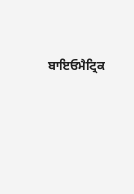ਬਾਇਓਮੈਟ੍ਰਿਕ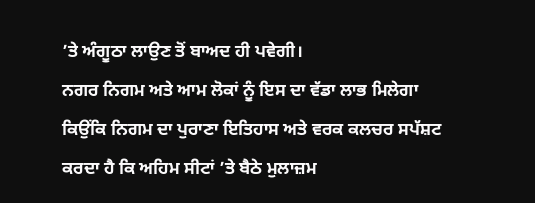’ਤੇ ਅੰਗੂਠਾ ਲਾਉਣ ਤੋਂ ਬਾਅਦ ਹੀ ਪਵੇਗੀ।
ਨਗਰ ਨਿਗਮ ਅਤੇ ਆਮ ਲੋਕਾਂ ਨੂੰ ਇਸ ਦਾ ਵੱਡਾ ਲਾਭ ਮਿਲੇਗਾ ਕਿਉਂਕਿ ਨਿਗਮ ਦਾ ਪੁਰਾਣਾ ਇਤਿਹਾਸ ਅਤੇ ਵਰਕ ਕਲਚਰ ਸਪੱਸ਼ਟ ਕਰਦਾ ਹੈ ਕਿ ਅਹਿਮ ਸੀਟਾਂ ’ਤੇ ਬੈਠੇ ਮੁਲਾਜ਼ਮ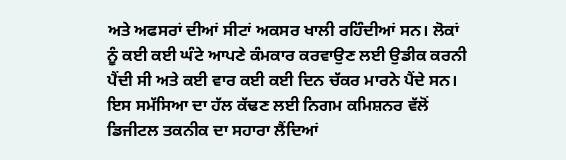ਅਤੇ ਅਫਸਰਾਂ ਦੀਆਂ ਸੀਟਾਂ ਅਕਸਰ ਖਾਲੀ ਰਹਿੰਦੀਆਂ ਸਨ। ਲੋਕਾਂ ਨੂੰ ਕਈ ਕਈ ਘੰਟੇ ਆਪਣੇ ਕੰਮਕਾਰ ਕਰਵਾਉਣ ਲਈ ਉਡੀਕ ਕਰਨੀ ਪੈਂਦੀ ਸੀ ਅਤੇ ਕਈ ਵਾਰ ਕਈ ਕਈ ਦਿਨ ਚੱਕਰ ਮਾਰਨੇ ਪੈਂਦੇ ਸਨ। ਇਸ ਸਮੱਸਿਆ ਦਾ ਹੱਲ ਕੱਢਣ ਲਈ ਨਿਗਮ ਕਮਿਸ਼ਨਰ ਵੱਲੋਂ ਡਿਜੀਟਲ ਤਕਨੀਕ ਦਾ ਸਹਾਰਾ ਲੈਂਦਿਆਂ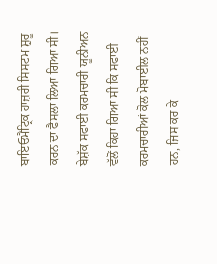ਬਾਇਓਮੈਟ੍ਰਿਕ ਹਾਜ਼ਰੀ ਸਿਸਟਮ ਸ਼ੁਰੂ ਕਰਨ ਦਾ ਫੈਸਲਾ ਲਿਆ ਗਿਆ ਸੀ। ਬੇਸ਼ੱਕ ਸਫਾਈ ਕਰਮਚਾਰੀ ਯੂਨੀਅਨ ਵੱਲੋਂ ਕਿਹਾ ਗਿਆ ਸੀ ਕਿ ਸਫਾਈ ਕਰਮਚਾਰੀਆਂ ਕੋਲ ਮੋਬਾਈਲ ਨਹੀਂ ਹਨ, ਜਿਸ ਕਰ ਕੇ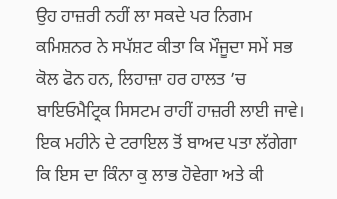ਉਹ ਹਾਜ਼ਰੀ ਨਹੀਂ ਲਾ ਸਕਦੇ ਪਰ ਨਿਗਮ ਕਮਿਸ਼ਨਰ ਨੇ ਸਪੱਸ਼ਟ ਕੀਤਾ ਕਿ ਮੌਜੂਦਾ ਸਮੇਂ ਸਭ ਕੋਲ ਫੋਨ ਹਨ, ਲਿਹਾਜ਼ਾ ਹਰ ਹਾਲਤ ’ਚ ਬਾਇਓਮੈਟ੍ਰਿਕ ਸਿਸਟਮ ਰਾਹੀਂ ਹਾਜ਼ਰੀ ਲਾਈ ਜਾਵੇ। ਇਕ ਮਹੀਨੇ ਦੇ ਟਰਾਇਲ ਤੋਂ ਬਾਅਦ ਪਤਾ ਲੱਗੇਗਾ ਕਿ ਇਸ ਦਾ ਕਿੰਨਾ ਕੁ ਲਾਭ ਹੋਵੇਗਾ ਅਤੇ ਕੀ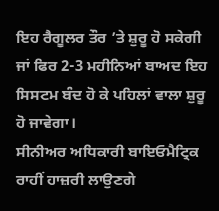ਇਹ ਰੈਗੂਲਰ ਤੌਰ ’ਤੇ ਸ਼ੁਰੂ ਹੋ ਸਕੇਗੀ ਜਾਂ ਫਿਰ 2-3 ਮਹੀਨਿਆਂ ਬਾਅਦ ਇਹ ਸਿਸਟਮ ਬੰਦ ਹੋ ਕੇ ਪਹਿਲਾਂ ਵਾਲਾ ਸ਼ੁਰੂ ਹੋ ਜਾਵੇਗਾ।
ਸੀਨੀਅਰ ਅਧਿਕਾਰੀ ਬਾਇਓਮੈਟ੍ਰਿਕ ਰਾਹੀਂ ਹਾਜ਼ਰੀ ਲਾਉਣਗੇ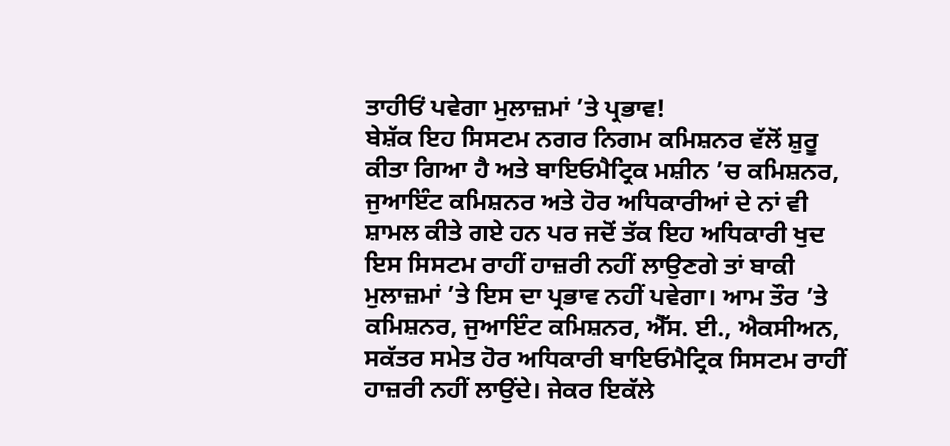ਤਾਹੀਓਂ ਪਵੇਗਾ ਮੁਲਾਜ਼ਮਾਂ ’ਤੇ ਪ੍ਰਭਾਵ!
ਬੇਸ਼ੱਕ ਇਹ ਸਿਸਟਮ ਨਗਰ ਨਿਗਮ ਕਮਿਸ਼ਨਰ ਵੱਲੋਂ ਸ਼ੁਰੂ ਕੀਤਾ ਗਿਆ ਹੈ ਅਤੇ ਬਾਇਓਮੈਟ੍ਰਿਕ ਮਸ਼ੀਨ ’ਚ ਕਮਿਸ਼ਨਰ, ਜੁਆਇੰਟ ਕਮਿਸ਼ਨਰ ਅਤੇ ਹੋਰ ਅਧਿਕਾਰੀਆਂ ਦੇ ਨਾਂ ਵੀ ਸ਼ਾਮਲ ਕੀਤੇ ਗਏ ਹਨ ਪਰ ਜਦੋਂ ਤੱਕ ਇਹ ਅਧਿਕਾਰੀ ਖੁਦ ਇਸ ਸਿਸਟਮ ਰਾਹੀਂ ਹਾਜ਼ਰੀ ਨਹੀਂ ਲਾਉਣਗੇ ਤਾਂ ਬਾਕੀ ਮੁਲਾਜ਼ਮਾਂ ’ਤੇ ਇਸ ਦਾ ਪ੍ਰਭਾਵ ਨਹੀਂ ਪਵੇਗਾ। ਆਮ ਤੌਰ ’ਤੇ ਕਮਿਸ਼ਨਰ, ਜੁਆਇੰਟ ਕਮਿਸ਼ਨਰ, ਐੱਸ. ਈ., ਐਕਸੀਅਨ, ਸਕੱਤਰ ਸਮੇਤ ਹੋਰ ਅਧਿਕਾਰੀ ਬਾਇਓਮੈਟ੍ਰਿਕ ਸਿਸਟਮ ਰਾਹੀਂ ਹਾਜ਼ਰੀ ਨਹੀਂ ਲਾਉਂਦੇ। ਜੇਕਰ ਇਕੱਲੇ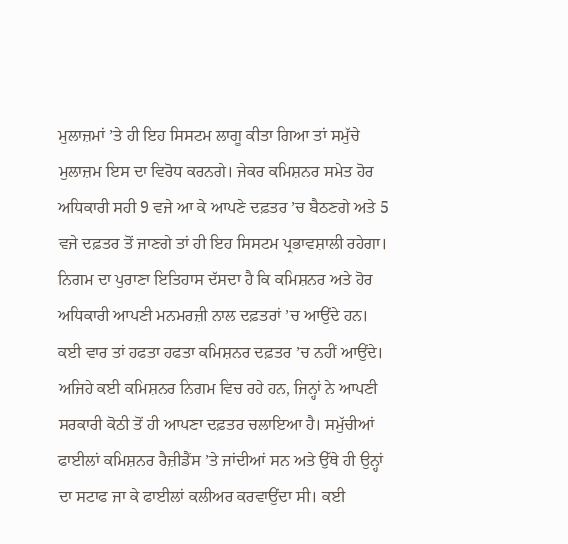ਮੁਲਾਜ਼ਮਾਂ ’ਤੇ ਹੀ ਇਹ ਸਿਸਟਮ ਲਾਗੂ ਕੀਤਾ ਗਿਆ ਤਾਂ ਸਮੁੱਚੇ ਮੁਲਾਜ਼ਮ ਇਸ ਦਾ ਵਿਰੋਧ ਕਰਨਗੇ। ਜੇਕਰ ਕਮਿਸ਼ਨਰ ਸਮੇਤ ਹੋਰ ਅਧਿਕਾਰੀ ਸਹੀ 9 ਵਜੇ ਆ ਕੇ ਆਪਣੇ ਦਫ਼ਤਰ ’ਚ ਬੈਠਣਗੇ ਅਤੇ 5 ਵਜੇ ਦਫ਼ਤਰ ਤੋਂ ਜਾਣਗੇ ਤਾਂ ਹੀ ਇਹ ਸਿਸਟਮ ਪ੍ਰਭਾਵਸ਼ਾਲੀ ਰਹੇਗਾ।
ਨਿਗਮ ਦਾ ਪੁਰਾਣਾ ਇਤਿਹਾਸ ਦੱਸਦਾ ਹੈ ਕਿ ਕਮਿਸ਼ਨਰ ਅਤੇ ਹੋਰ ਅਧਿਕਾਰੀ ਆਪਣੀ ਮਨਮਰਜ਼ੀ ਨਾਲ ਦਫ਼ਤਰਾਂ ’ਚ ਆਉਂਦੇ ਹਨ। ਕਈ ਵਾਰ ਤਾਂ ਹਫਤਾ ਹਫਤਾ ਕਮਿਸ਼ਨਰ ਦਫ਼ਤਰ ’ਚ ਨਹੀਂ ਆਉਂਦੇ। ਅਜਿਹੇ ਕਈ ਕਮਿਸ਼ਨਰ ਨਿਗਮ ਵਿਚ ਰਹੇ ਹਨ, ਜਿਨ੍ਹਾਂ ਨੇ ਆਪਣੀ ਸਰਕਾਰੀ ਕੋਠੀ ਤੋਂ ਹੀ ਆਪਣਾ ਦਫ਼ਤਰ ਚਲਾਇਆ ਹੈ। ਸਮੁੱਚੀਆਂ ਫਾਈਲਾਂ ਕਮਿਸ਼ਨਰ ਰੈਜ਼ੀਡੈਂਸ ’ਤੇ ਜਾਂਦੀਆਂ ਸਨ ਅਤੇ ਉੱਥੇ ਹੀ ਉਨ੍ਹਾਂ ਦਾ ਸਟਾਫ ਜਾ ਕੇ ਫਾਈਲਾਂ ਕਲੀਅਰ ਕਰਵਾਉਂਦਾ ਸੀ। ਕਈ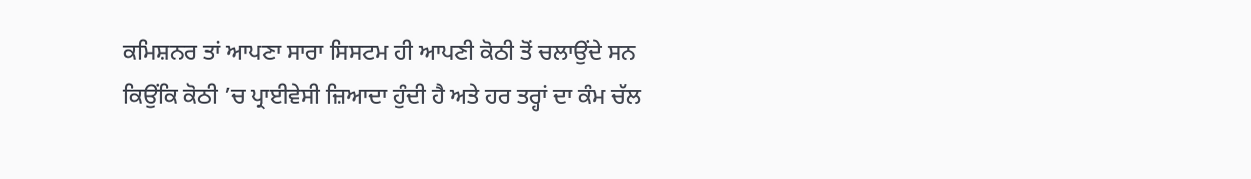ਕਮਿਸ਼ਨਰ ਤਾਂ ਆਪਣਾ ਸਾਰਾ ਸਿਸਟਮ ਹੀ ਆਪਣੀ ਕੋਠੀ ਤੋਂ ਚਲਾਉਂਦੇ ਸਨ ਕਿਉਂਕਿ ਕੋਠੀ ’ਚ ਪ੍ਰਾਈਵੇਸੀ ਜ਼ਿਆਦਾ ਹੁੰਦੀ ਹੈ ਅਤੇ ਹਰ ਤਰ੍ਹਾਂ ਦਾ ਕੰਮ ਚੱਲ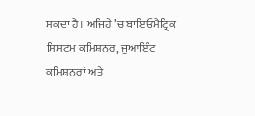ਸਕਦਾ ਹੈ। ਅਜਿਹੇ ’ਚ ਬਾਇਓਮੈਟ੍ਰਿਕ ਸਿਸਟਮ ਕਮਿਸ਼ਨਰ, ਜੁਆਇੰਟ ਕਮਿਸ਼ਨਰਾਂ ਅਤੇ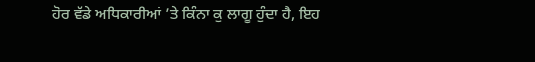ਹੋਰ ਵੱਡੇ ਅਧਿਕਾਰੀਆਂ ’ਤੇ ਕਿੰਨਾ ਕੁ ਲਾਗੂ ਹੁੰਦਾ ਹੈ, ਇਹ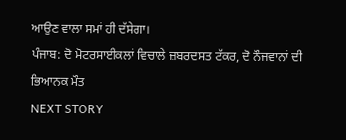ਆਉਣ ਵਾਲਾ ਸਮਾਂ ਹੀ ਦੱਸੇਗਾ।
ਪੰਜਾਬ: ਦੋ ਮੋਟਰਸਾਈਕਲਾਂ ਵਿਚਾਲੇ ਜ਼ਬਰਦਸਤ ਟੱਕਰ, ਦੋ ਨੌਜਵਾਨਾਂ ਦੀ ਭਿਆਨਕ ਮੌਤ
NEXT STORY